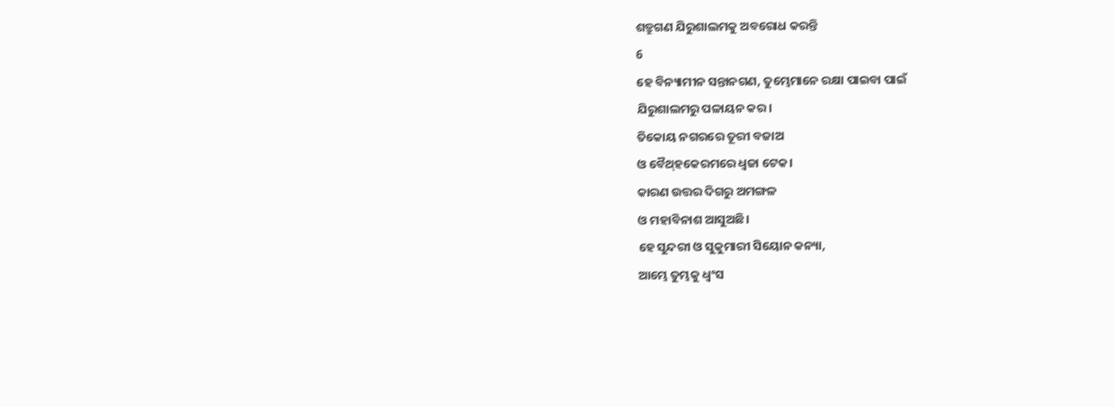ଶତ୍ରୁଗଣ ଯିରୁଶାଲମକୁ ଅବରୋଧ କରନ୍ତି
6
ହେ ବିନ୍ୟାମୀନ ସନ୍ତାନଗଣ, ତୁମ୍ଭେମାନେ ରକ୍ଷା ପାଇବା ପାଇଁ
ଯିରୁଶାଲମରୁ ପଳାୟନ କର।
ତିକୋୟ ନଗରରେ ତୂରୀ ବଜାଅ
ଓ ବୈ‌ଥ୍‌ହକେରମରେ ଧ୍ୱଜା ଟେକ।
କାରଣ ଉତ୍ତର ଦିଗରୁ ଅମଙ୍ଗଳ
ଓ ମହାବିନାଶ ଆସୁଅଛି।
ହେ ସୁନ୍ଦରୀ ଓ ସୁକୁମାରୀ ସିୟୋନ କନ୍ୟା,
ଆମ୍ଭେ ତୁମ୍ଭକୁ ଧ୍ୱଂସ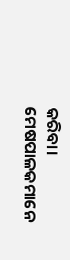କରିବା।
ମେଷପାଳକମାନେ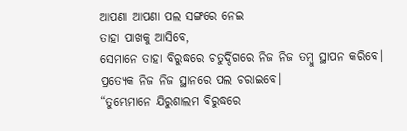ଆପଣା ଆପଣା ପଲ ସଙ୍ଗରେ ନେଇ
ତାହା ପାଖକୁ ଆସିବେ,
ସେମାନେ ତାହା ବିରୁଦ୍ଧରେ ଚତୁର୍ଦ୍ଦିଗରେ ନିଜ ନିଜ ତମ୍ବୁ ସ୍ଥାପନ କରିବେ।
ପ୍ରତ୍ୟେକ ନିଜ ନିଜ ସ୍ଥାନରେ ପଲ ଚରାଇବେ।
“ତୁମ୍ଭେମାନେ ଯିରୁଶାଲମ ବିରୁଦ୍ଧରେ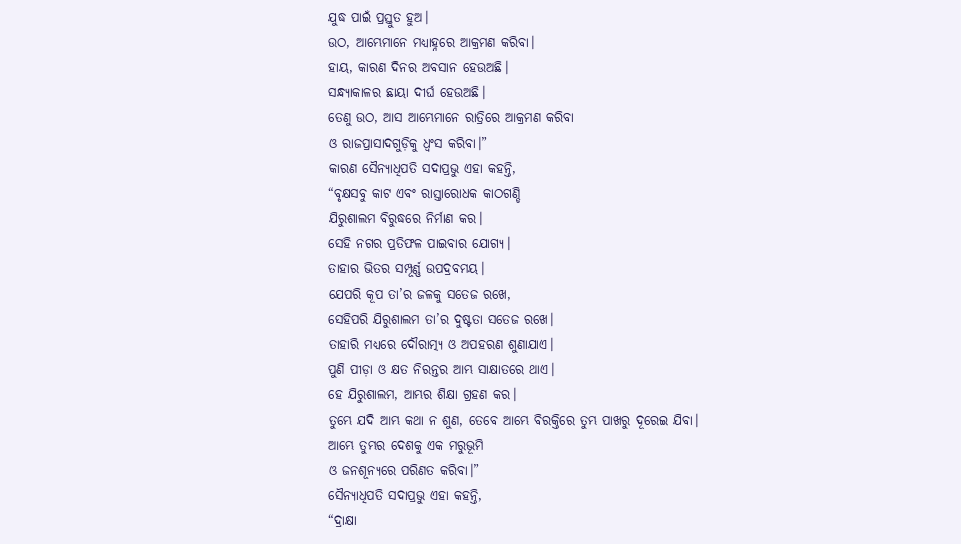ଯୁଦ୍ଧ ପାଇଁ ପ୍ରସ୍ତୁତ ହୁଅ।
ଉଠ, ଆମ୍ଭେମାନେ ମଧ୍ୟାହ୍ନରେ ଆକ୍ରମଣ କରିବା।
ହାୟ, କାରଣ ଦିନର ଅବସାନ ହେଉଅଛି।
ସନ୍ଧ୍ୟାକାଳର ଛାୟା ଦୀର୍ଘ ହେଉଅଛି।
ତେଣୁ ଉଠ, ଆସ ଆମ୍ଭେମାନେ ରାତ୍ରିରେ ଆକ୍ରମଣ କରିବା
ଓ ରାଜପ୍ରାସାଦଗୁଡ଼ିକୁ ଧ୍ୱଂସ କରିବା।”
କାରଣ ସୈନ୍ୟାଧିପତି ସଦାପ୍ରଭୁ ଏହା କହନ୍ତି,
“ବୃକ୍ଷସବୁ କାଟ ଏବଂ ରାସ୍ତାରୋଧକ କାଠଗଣ୍ଡି
ଯିରୁଶାଲମ ବିରୁଦ୍ଧରେ ନିର୍ମାଣ କର।
ସେହି ନଗର ପ୍ରତିଫଳ ପାଇବାର ଯୋଗ୍ୟ।
ତାହାର ଭିତର ସମ୍ପୂର୍ଣ୍ଣ ଉପଦ୍ରବମୟ।
ଯେପରି କୂପ ତା’ର ଜଳକୁ ସତେଜ ରଖେ,
ସେହିପରି ଯିରୁଶାଲମ ତା’ର ଦୁଷ୍ଟତା ସତେଜ ରଖେ।
ତାହାରି ମଧ୍ୟରେ ଦୌରାତ୍ମ୍ୟ ଓ ଅପହରଣ ଶୁଣାଯାଏ।
ପୁଣି ପୀଡ଼ା ଓ କ୍ଷତ ନିରନ୍ତର ଆମ୍ଭ ସାକ୍ଷାତରେ ଥାଏ।
ହେ ଯିରୁଶାଲମ, ଆମ୍ଭର ଶିକ୍ଷା ଗ୍ରହଣ କର।
ତୁମ୍ଭେ ଯଦି ଆମ୍ଭ କଥା ନ ଶୁଣ, ତେବେ ଆମ୍ଭେ ବିରକ୍ତିରେ ତୁମ୍ଭ ପାଖରୁ ଦୂରେଇ ଯିବା।
ଆମ୍ଭେ ତୁମ୍ଭର ଦେଶକୁ ଏକ ମରୁଭୂମି
ଓ ଜନଶୂନ୍ୟରେ ପରିଣତ କରିବା।”
ସୈନ୍ୟାଧିପତି ସଦାପ୍ରଭୁ ଏହା କହନ୍ତି,
“ଦ୍ରାକ୍ଷା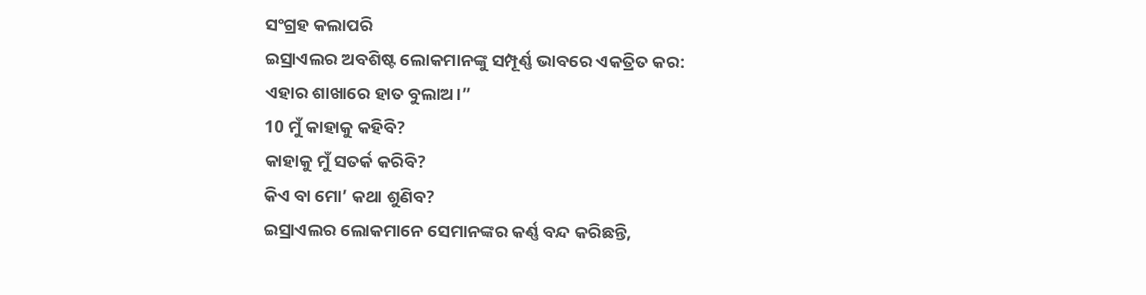ସଂଗ୍ରହ କଲାପରି
ଇସ୍ରାଏଲର ଅବଶିଷ୍ଟ ଲୋକମାନଙ୍କୁ ସମ୍ପୂର୍ଣ୍ଣ ଭାବରେ ଏକତ୍ରିତ କର:
ଏହାର ଶାଖାରେ ହାତ ବୁଲାଅ।”
10 ମୁଁ କାହାକୁ କହିବି?
କାହାକୁ ମୁଁ ସତର୍କ କରିବି?
କିଏ ବା ମୋ’ କଥା ଶୁଣିବ?
ଇସ୍ରାଏଲର ଲୋକମାନେ ସେମାନଙ୍କର କର୍ଣ୍ଣ ବନ୍ଦ କରିଛନ୍ତି,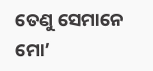ତେଣୁ ସେମାନେ ମୋ’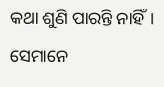କଥା ଶୁଣି ପାରନ୍ତି ନାହିଁ।
ସେମାନେ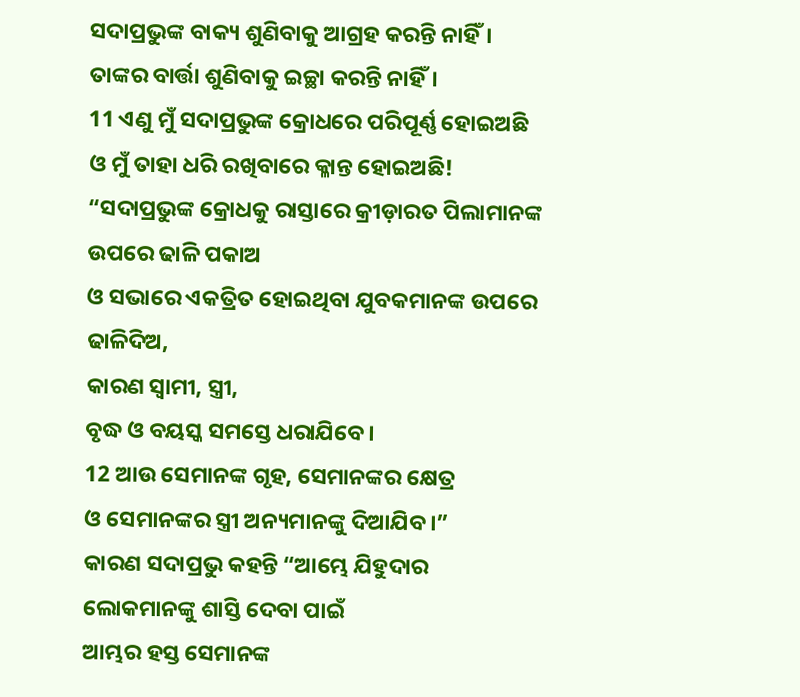ସଦାପ୍ରଭୁଙ୍କ ବାକ୍ୟ ଶୁଣିବାକୁ ଆଗ୍ରହ କରନ୍ତି ନାହିଁ।
ତାଙ୍କର ବାର୍ତ୍ତା ଶୁଣିବାକୁ ଇଚ୍ଛା କରନ୍ତି ନାହିଁ।
11 ଏଣୁ ମୁଁ ସଦାପ୍ରଭୁଙ୍କ କ୍ରୋଧରେ ପରିପୂର୍ଣ୍ଣ ହୋଇଅଛି
ଓ ମୁଁ ତାହା ଧରି ରଖିବାରେ କ୍ଳାନ୍ତ ହୋଇଅଛି!
“ସଦାପ୍ରଭୁଙ୍କ କ୍ରୋଧକୁ ରାସ୍ତାରେ କ୍ରୀଡ଼ାରତ ପିଲାମାନଙ୍କ ଉପରେ ଢାଳି ପକାଅ
ଓ ସଭାରେ ଏକତ୍ରିତ ହୋଇଥିବା ଯୁବକମାନଙ୍କ ଉପରେ ଢାଳିଦିଅ,
କାରଣ ସ୍ୱାମୀ, ସ୍ତ୍ରୀ,
ବୃଦ୍ଧ ଓ ବୟସ୍କ ସମସ୍ତେ ଧରାଯିବେ।
12 ଆଉ ସେମାନଙ୍କ ଗୃହ, ସେମାନଙ୍କର କ୍ଷେତ୍ର
ଓ ସେମାନଙ୍କର ସ୍ତ୍ରୀ ଅନ୍ୟମାନଙ୍କୁ ଦିଆଯିବ।”
କାରଣ ସଦାପ୍ରଭୁ କହନ୍ତି “ଆମ୍ଭେ ଯିହୁଦାର ଲୋକମାନଙ୍କୁ ଶାସ୍ତି ଦେବା ପାଇଁ
ଆମ୍ଭର ହସ୍ତ ସେମାନଙ୍କ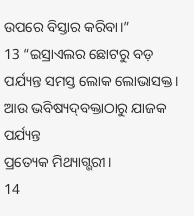ଉପରେ ବିସ୍ତାର କରିବା।”
13 “ଇସ୍ରାଏଲର ଛୋଟରୁ ବଡ଼ ପର୍ଯ୍ୟନ୍ତ ସମସ୍ତ ଲୋକ ଲୋଭାସକ୍ତ।
ଆଉ ଭବିଷ୍ୟ‌ଦ୍‌ବକ୍ତାଠାରୁ ଯାଜକ ପର୍ଯ୍ୟନ୍ତ
ପ୍ରତ୍ୟେକ ମିଥ୍ୟାଗ୍ଭରୀ।
14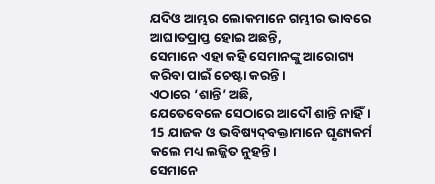ଯଦିଓ ଆମ୍ଭର ଲୋକମାନେ ଗମ୍ଭୀର ଭାବରେ ଆଘାତପ୍ରାପ୍ତ ହୋଇ ଅଛନ୍ତି,
ସେମାନେ ଏହା କହି ସେମାନଙ୍କୁ ଆରୋଗ୍ୟ କରିବା ପାଇଁ ଚେଷ୍ଟା କରନ୍ତି।
ଏଠାରେ ‘ଶାନ୍ତି’ ଅଛି,
ଯେତେବେଳେ ସେଠାରେ ଆଦୌ ଶାନ୍ତି ନାହିଁ।
15 ଯାଜକ ଓ ଭବିଷ୍ୟ‌ଦ୍‌ବକ୍ତାମାନେ ଘୃଣ୍ୟକର୍ମ କଲେ ମଧ୍ୟ ଲଜ୍ଜିତ ନୁହନ୍ତି।
ସେମାନେ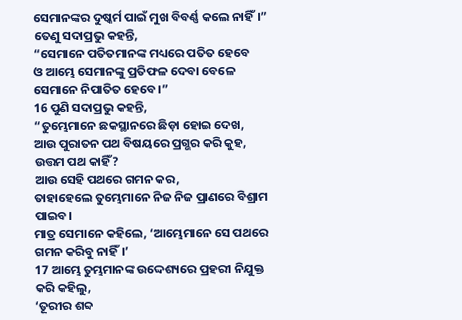ସେମାନଙ୍କର ଦୁଷ୍କର୍ମ ପାଇଁ ମୁଖ ବିବର୍ଣ୍ଣ କଲେ ନାହିଁ।”
ତେଣୁ ସଦାପ୍ରଭୁ କହନ୍ତି,
“ସେମାନେ ପତିତମାନଙ୍କ ମଧ୍ୟରେ ପତିତ ହେବେ
ଓ ଆମ୍ଭେ ସେମାନଙ୍କୁ ପ୍ରତିଫଳ ଦେବା ବେଳେ
ସେମାନେ ନିପାତିତ ହେବେ।”
16 ପୁଣି ସଦାପ୍ରଭୁ କହନ୍ତି,
“ତୁମ୍ଭେମାନେ ଛକସ୍ଥାନରେ ଛିଡ଼ା ହୋଇ ଦେଖ,
ଆଉ ପୁରାତନ ପଥ ବିଷୟରେ ପ୍ରଗ୍ଭର କରି କୁହ,
ଉତ୍ତମ ପଥ କାହିଁ?
ଆଉ ସେହି ପଥରେ ଗମନ କର,
ତାହାହେଲେ ତୁମ୍ଭେମାନେ ନିଜ ନିଜ ପ୍ରାଣରେ ବିଶ୍ରାମ ପାଇବ।
ମାତ୍ର ସେମାନେ କହିଲେ, ‘ଆମ୍ଭେମାନେ ସେ ପଥରେ ଗମନ କରିବୁ ନାହିଁ।’
17 ଆମ୍ଭେ ତୁମ୍ଭମାନଙ୍କ ଉଦ୍ଦେଶ୍ୟରେ ପ୍ରହରୀ ନିଯୁକ୍ତ କରି କହିଲୁ,
‘ତୂରୀର ଶବ୍ଦ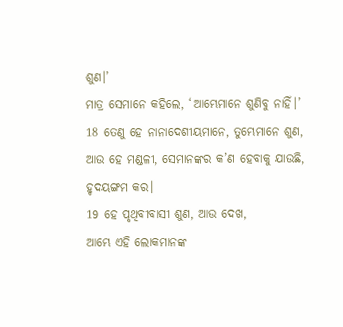ଶୁଣ।’
ମାତ୍ର ସେମାନେ କହିଲେ, ‘ଆମ୍ଭେମାନେ ଶୁଣିବୁ ନାହିଁ।’
18 ତେଣୁ ହେ ନାନାଦେଶୀୟମାନେ, ତୁମ୍ଭେମାନେ ଶୁଣ,
ଆଉ ହେ ମଣ୍ଡଳୀ, ସେମାନଙ୍କର କ’ଣ ହେବାକୁ ଯାଉଛି, ହୃଦୟଙ୍ଗମ କର।
19 ହେ ପୃଥିବୀବାସୀ ଶୁଣ, ଆଉ ଦେଖ,
ଆମ୍ଭେ ଏହି ଲୋକମାନଙ୍କ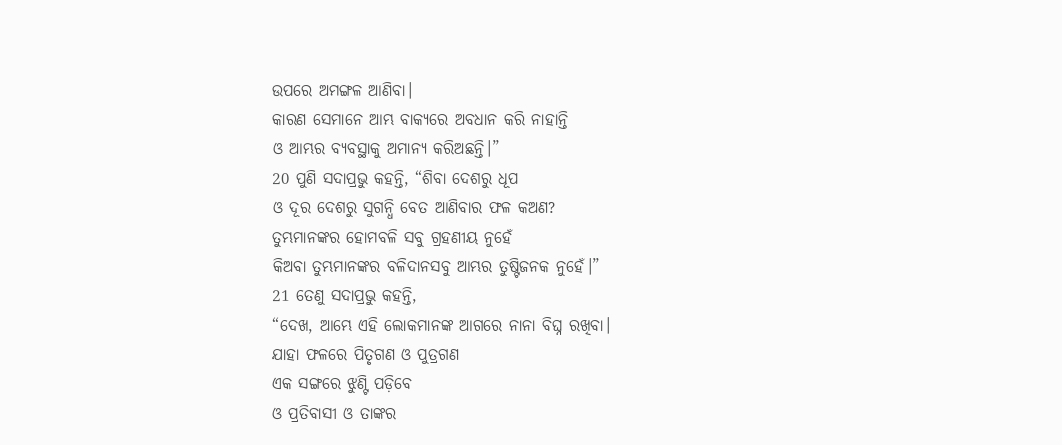ଉପରେ ଅମଙ୍ଗଳ ଆଣିବା।
କାରଣ ସେମାନେ ଆମ୍ଭ ବାକ୍ୟରେ ଅବଧାନ କରି ନାହାନ୍ତି
ଓ ଆମ୍ଭର ବ୍ୟବସ୍ଥାକୁ ଅମାନ୍ୟ କରିଅଛନ୍ତି।”
20 ପୁଣି ସଦାପ୍ରଭୁ କହନ୍ତି, “ଶିବା ଦେଶରୁ ଧୂପ
ଓ ଦୂର ଦେଶରୁ ସୁଗନ୍ଧି ବେତ ଆଣିବାର ଫଳ କଅଣ?
ତୁମ୍ଭମାନଙ୍କର ହୋମବଳି ସବୁ ଗ୍ରହଣୀୟ ନୁହେଁ
କିଅବା ତୁମ୍ଭମାନଙ୍କର ବଳିଦାନସବୁ ଆମ୍ଭର ତୁଷ୍ଟିଜନକ ନୁହେଁ।”
21 ତେଣୁ ସଦାପ୍ରଭୁ କହନ୍ତି,
“ଦେଖ, ଆମ୍ଭେ ଏହି ଲୋକମାନଙ୍କ ଆଗରେ ନାନା ବିଘ୍ନ ରଖିବା।
ଯାହା ଫଳରେ ପିତୃଗଣ ଓ ପୁତ୍ରଗଣ
ଏକ ସଙ୍ଗରେ ଝୁଣ୍ଟି ପଡ଼ିବେ
ଓ ପ୍ରତିବାସୀ ଓ ତାଙ୍କର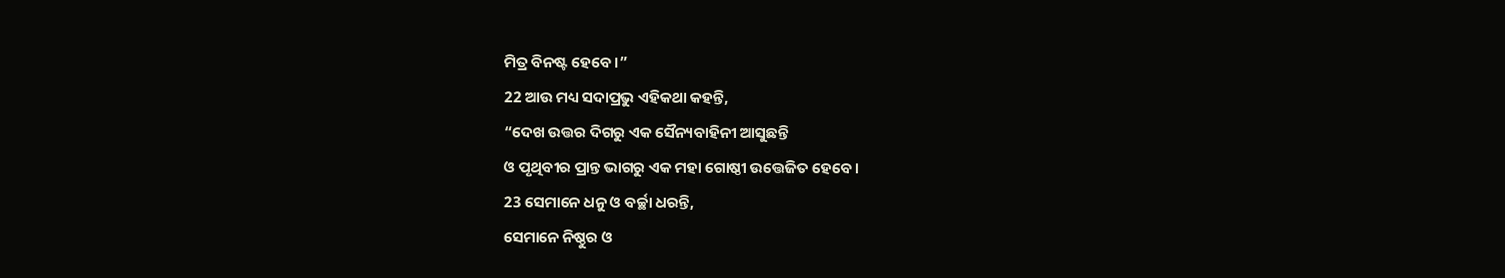ମିତ୍ର ବିନଷ୍ଟ ହେବେ।”
22 ଆଉ ମଧ୍ୟ ସଦାପ୍ରଭୁ ଏହିକଥା କହନ୍ତି,
“ଦେଖ ଉତ୍ତର ଦିଗରୁ ଏକ ସୈନ୍ୟବାହିନୀ ଆସୁଛନ୍ତି
ଓ ପୃଥିବୀର ପ୍ରାନ୍ତ ଭାଗରୁ ଏକ ମହା ଗୋଷ୍ଠୀ ଉତ୍ତେଜିତ ହେବେ।
23 ସେମାନେ ଧନୁ ଓ ବର୍ଚ୍ଛା ଧରନ୍ତି,
ସେମାନେ ନିଷ୍ଠୁର ଓ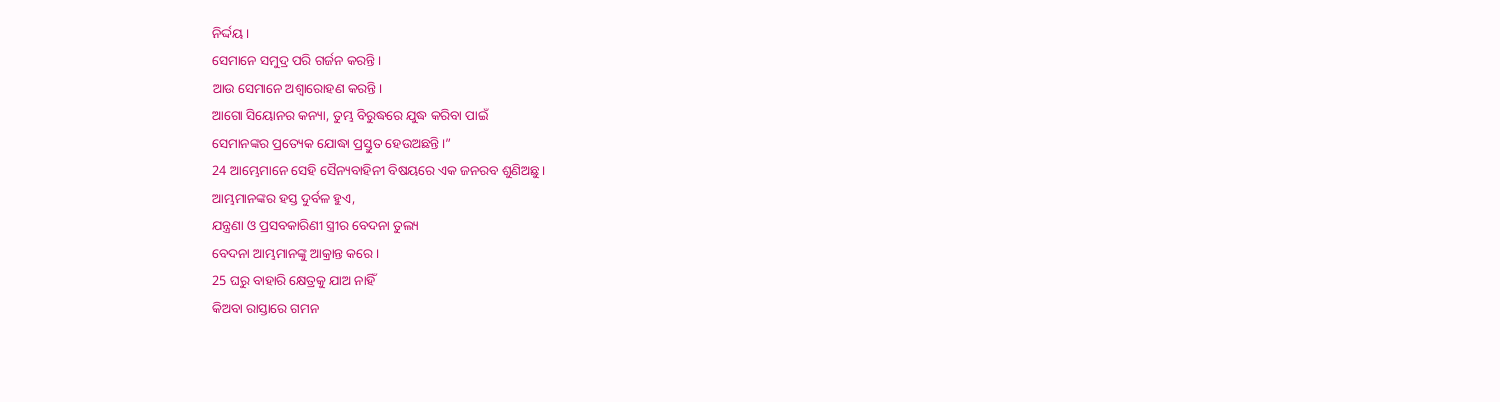ନିର୍ଦ୍ଦୟ।
ସେମାନେ ସମୁଦ୍ର ପରି ଗର୍ଜନ କରନ୍ତି।
ଆଉ ସେମାନେ ଅଶ୍ୱାରୋହଣ କରନ୍ତି।
ଆଗୋ ସିୟୋନର କନ୍ୟା, ତୁମ୍ଭ ବିରୁଦ୍ଧରେ ଯୁଦ୍ଧ କରିବା ପାଇଁ
ସେମାନଙ୍କର ପ୍ରତ୍ୟେକ ଯୋଦ୍ଧା ପ୍ରସ୍ତୁତ ହେଉଅଛନ୍ତି।”
24 ଆମ୍ଭେମାନେ ସେହି ସୈନ୍ୟବାହିନୀ ବିଷୟରେ ଏକ ଜନରବ ଶୁଣିଅଛୁ।
ଆମ୍ଭମାନଙ୍କର ହସ୍ତ ଦୁର୍ବଳ ହୁଏ,
ଯନ୍ତ୍ରଣା ଓ ପ୍ରସବକାରିଣୀ ସ୍ତ୍ରୀର ବେଦନା ତୁଲ୍ୟ
ବେଦନା ଆମ୍ଭମାନଙ୍କୁ ଆକ୍ରାନ୍ତ କରେ।
25 ଘରୁ ବାହାରି କ୍ଷେତ୍ରକୁ ଯାଅ ନାହିଁ
କିଅବା ରାସ୍ତାରେ ଗମନ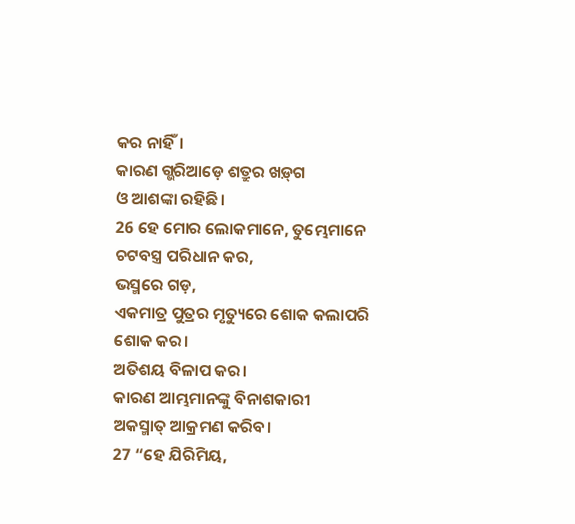କର ନାହିଁ।
କାରଣ ଗ୍ଭରିଆଡ଼େ ଶତ୍ରୁର ‌‌ଖ‌ଡ଼୍‌ଗ
ଓ ଆଶଙ୍କା ରହିଛି।
26 ହେ ମୋର ଲୋକମାନେ, ତୁମ୍ଭେମାନେ ଚଟବସ୍ତ୍ର ପରିଧାନ କର,
ଭସ୍ମରେ ଗଡ଼,
ଏକମାତ୍ର ପୁତ୍ରର ମୃତ୍ୟୁରେ ଶୋକ କଲାପରି ଶୋକ କର।
ଅତିଶୟ ବିଳାପ କର।
କାରଣ ଆମ୍ଭମାନଙ୍କୁ ବିନାଶକାରୀ
ଅକସ୍ମାତ୍ ଆକ୍ରମଣ କରିବ।
27 “ହେ ଯିରିମିୟ,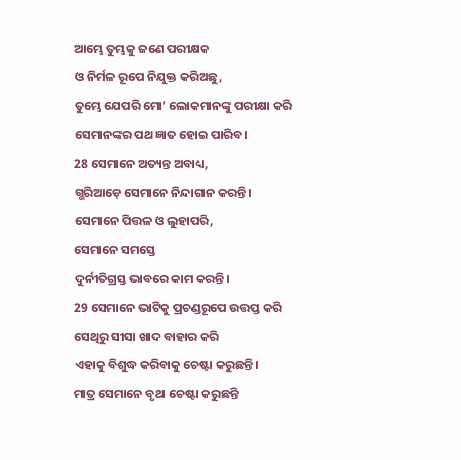ଆମ୍ଭେ ତୁମ୍ଭକୁ ଜଣେ ପରୀକ୍ଷକ
ଓ ନିର୍ମଳ ରୂପେ ନିଯୁକ୍ତ କରିଅଛୁ,
ତୁମ୍ଭେ ଯେପରି ମୋ’ ଲୋକମାନଙ୍କୁ ପରୀକ୍ଷା କରି
ସେମାନଙ୍କର ପଥ ଜ୍ଞାତ ହୋଇ ପାରିବ।
28 ସେମାନେ ଅତ୍ୟନ୍ତ ଅବାଧ୍ୟ,
ଗ୍ଭରିଆଡ଼େ ସେମାନେ ନିନ୍ଦାଗାନ କରନ୍ତି।
ସେମାନେ ପିତ୍ତଳ ଓ ଲୁହାପରି,
ସେମାନେ ସମସ୍ତେ
ଦୁର୍ନୀତିଗ୍ରସ୍ତ ଭାବରେ କାମ କରନ୍ତି।
29 ସେମାନେ ଭାଟିକୁ ପ୍ରଚଣ୍ଡରୂପେ ଉତ୍ତପ୍ତ କରି
ସେଥିରୁ ସୀସା ଖାଦ ବାହାର କରି
ଏହାକୁ ବିଶୁଦ୍ଧ କରିବାକୁ ଚେଷ୍ଟା କରୁଛନ୍ତି।
ମାତ୍ର ସେମାନେ ବୃଥା ଚେଷ୍ଟା କରୁଛନ୍ତି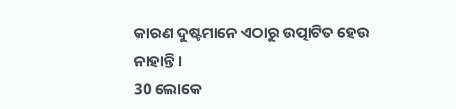କାରଣ ଦୁଷ୍ଟମାନେ ଏଠାରୁ ଉତ୍ପାଟିତ ହେଉ ନାହାନ୍ତି।
30 ଲୋକେ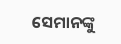ସେମାନଙ୍କୁ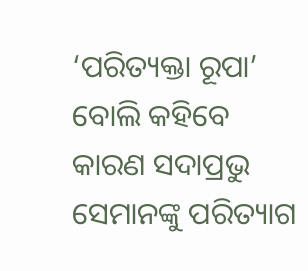‘ପରିତ୍ୟକ୍ତା ରୂପା’ ବୋଲି କହିବେ
କାରଣ ସଦାପ୍ରଭୁ ସେମାନଙ୍କୁ ପରିତ୍ୟାଗ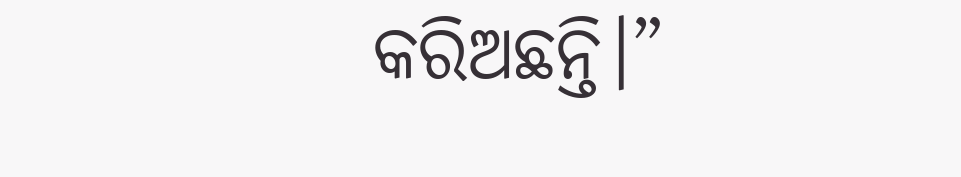କରିଅଛନ୍ତି।”